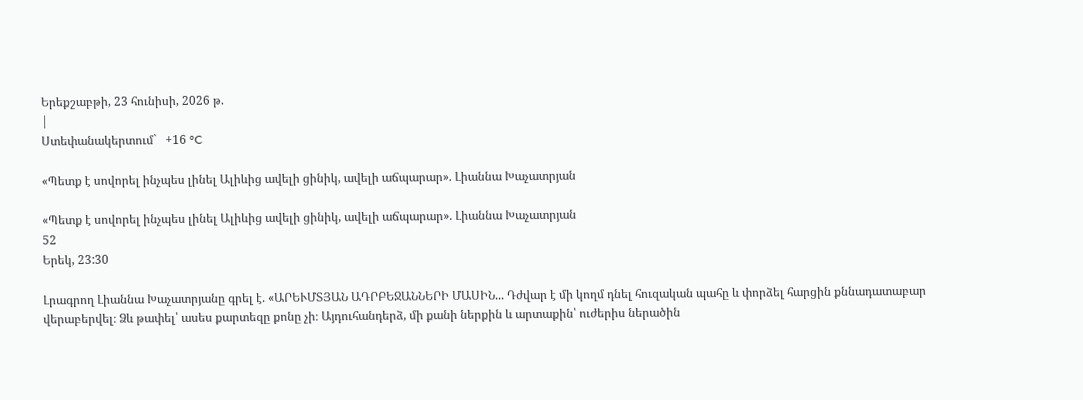Երեքշաբթի, 23 հունիսի, 2026 թ.
|
Ստեփանակերտում`   +16 °C

«Պետք է սովորել ինչպես լինել Ալիևից ավելի ցինիկ, ավելի աճպարար». Լիաննա Խաչատրյան

«Պետք է սովորել ինչպես լինել Ալիևից ավելի ցինիկ, ավելի աճպարար». Լիաննա Խաչատրյան
52
Երեկ, 23:30

Լրագրող Լիաննա Խաչատրյանը գրել է. «ԱՐԵՒՄՏՅԱՆ ԱԴՐԲԵՋԱՆՆԵՐԻ ՄԱՍԻՆ... Դժվար է մի կողմ դնել հուզական պահը և փորձել հարցին քննադատաբար վերաբերվել։ Ձև թափել՝ ասես քարտեզը քոնը չի։ Այդուհանդերձ, մի քանի ներքին և արտաքին՝ ուժերիս ներածին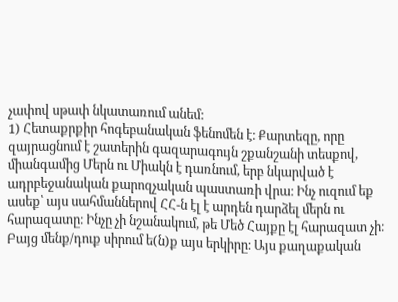չափով սթափ նկատառում անեմ:
1) Հետաքրքիր հոգեբանական ֆենոմեն է։ Քարտեզը, որը զայրացնում է շատերին գազարագույն շքանշանի տեսքով, միանգամից Մերն ու Միակն է դառնում, երբ նկարված է ադրբեջանական քարոզչական պաստառի վրա։ Ինչ ուզում եք ասեք՝ այս սահմաններով ՀՀ-ն էլ է արդեն դարձել մերն ու հարազատը։ Ինչը չի նշանակում, թե Մեծ Հայքը էլ հարազատ չի։ Բայց մենք/դուք սիրում ե(ն)ք այս երկիրը։ Այս քաղաքական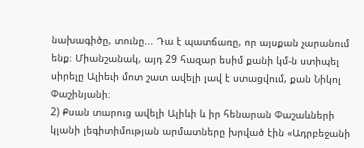նախագիծը, տունը... Դա է պատճառը, որ այսքան չարանում ենք։ Միանշանակ, այդ 29 հազար եսիմ քանի կմ-ն ստիպել սիրելը Ալիեւի մոտ շատ ավելի լավ է ստացվում, քան Նիկոլ Փաշինյանի։
2) Քսան տարուց ավելի Ալիևի և իր հենարան Փաշաևների կլանի լեգիտիմության արմատները խրված էին «Ադրբեջանի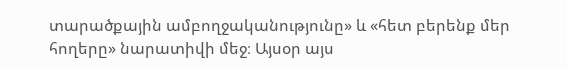տարածքային ամբողջականությունը» և «հետ բերենք մեր հողերը» նարատիվի մեջ։ Այսօր այս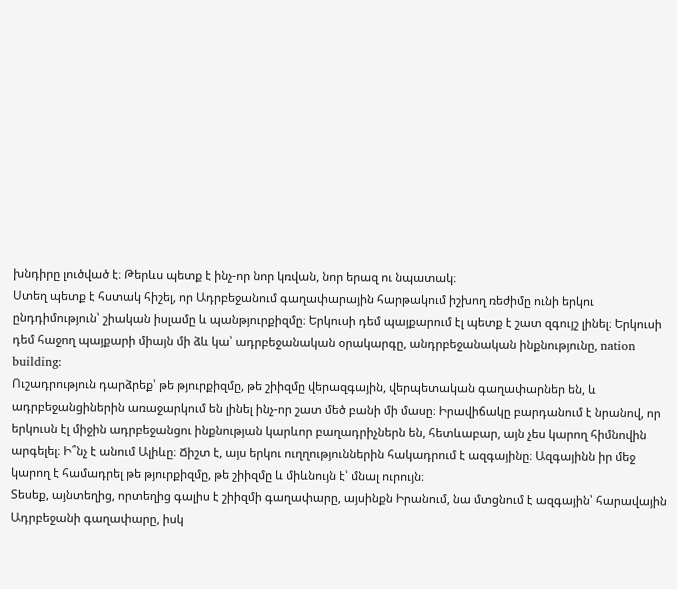խնդիրը լուծված է։ Թերևս պետք է ինչ-որ նոր կռվան, նոր երազ ու նպատակ։
Ստեղ պետք է հստակ հիշել, որ Ադրբեջանում գաղափարային հարթակում իշխող ռեժիմը ունի երկու ընդդիմություն՝ շիական իսլամը և պանթյուրքիզմը։ Երկուսի դեմ պայքարում էլ պետք է շատ զգույշ լինել։ Երկուսի դեմ հաջող պայքարի միայն մի ձև կա՝ ադրբեջանական օրակարգը, անդրբեջանական ինքնությունը, nation building:
Ուշադրություն դարձրեք՝ թե թյուրքիզմը, թե շիիզմը վերազգային, վերպետական գաղափարներ են, և ադրբեջանցիներին առաջարկում են լինել ինչ-որ շատ մեծ բանի մի մասը։ Իրավիճակը բարդանում է նրանով, որ երկուսն էլ միջին ադրբեջանցու ինքնության կարևոր բաղադրիչներն են, հետևաբար, այն չես կարող հիմնովին արգելել։ Ի՞նչ է անում Ալիևը։ Ճիշտ է, այս երկու ուղղություններին հակադրում է ազգայինը։ Ազգայինն իր մեջ կարող է համադրել թե թյուրքիզմը, թե շիիզմը և միևնույն է՝ մնալ ուրույն։
Տեսեք, այնտեղից, որտեղից գալիս է շիիզմի գաղափարը, այսինքն Իրանում, նա մտցնում է ազգային՝ հարավային Ադրբեջանի գաղափարը, իսկ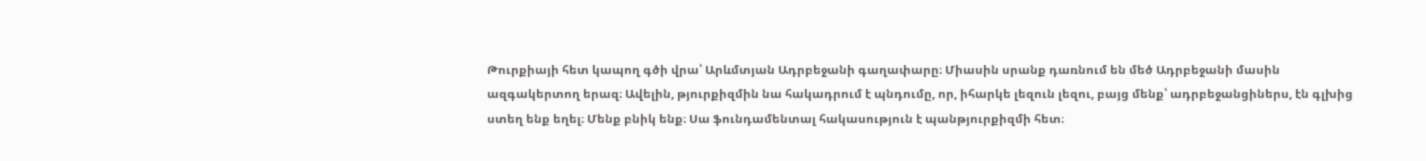Թուրքիայի հետ կապող գծի վրա՝ Արևմտյան Ադրբեջանի գաղափարը։ Միասին սրանք դառնում են մեծ Ադրբեջանի մասին ազգակերտող երազ։ Ավելին, թյուրքիզմին նա հակադրում է պնդումը, որ, իհարկե լեզուն լեզու, բայց մենք՝ ադրբեջանցիներս, էն գլխից ստեղ ենք եղել։ Մենք բնիկ ենք։ Սա ֆունդամենտալ հակասություն է պանթյուրքիզմի հետ։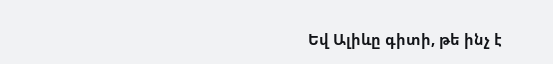Եվ Ալիևը գիտի, թե ինչ է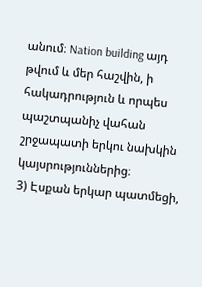անում։ Nation building այդ թվում և մեր հաշվին, ի հակադրություն և որպես պաշտպանիչ վահան շրջապատի երկու նախկին կայսրություններից։
3) Էսքան երկար պատմեցի,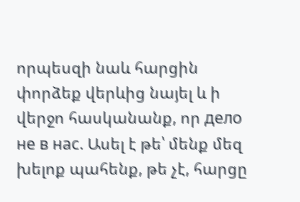որպեսզի նաև հարցին փորձեք վերևից նայել և ի վերջո հասկանանք, որ дело не в нас. Ասել է թե՝ մենք մեզ խելոք պահենք, թե չէ, հարցը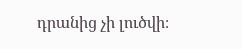դրանից չի լուծվի։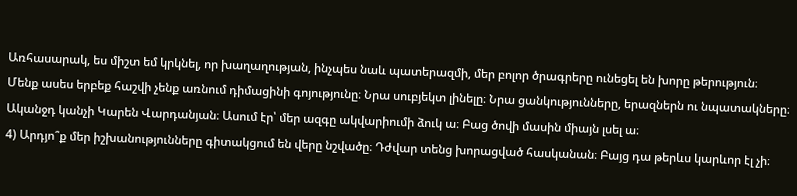Առհասարակ, ես միշտ եմ կրկնել, որ խաղաղության, ինչպես նաև պատերազմի, մեր բոլոր ծրագրերը ունեցել են խորը թերություն։ Մենք ասես երբեք հաշվի չենք առնում դիմացինի գոյությունը։ Նրա սուբյեկտ լինելը։ Նրա ցանկությունները, երազներն ու նպատակները։ Ականջդ կանչի Կարեն Վարդանյան։ Ասում էր՝ մեր ազգը ակվարիումի ձուկ ա։ Բաց ծովի մասին միայն լսել ա։
4) Արդյո՞ք մեր իշխանությունները գիտակցում են վերը նշվածը։ Դժվար տենց խորացված հասկանան։ Բայց դա թերևս կարևոր էլ չի։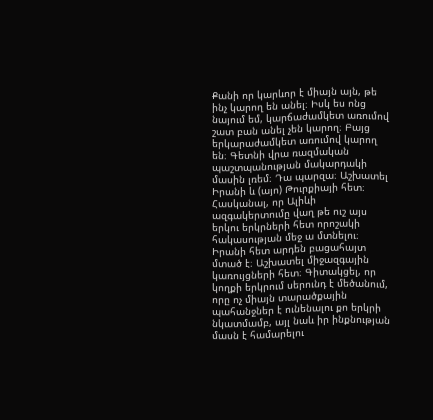Քանի որ կարևոր է միայն այն, թե ինչ կարող են անել։ Իսկ ես ոնց նայում եմ, կարճաժամկետ առումով շատ բան անել չեն կարող։ Բայց երկարաժամկետ առումով կարող են։ Գետնի վրա ռազմական պաշտպանության մակարդակի մասին լռեմ։ Դա պարզա։ Աշխատել Իրանի և (այո) Թուրքիայի հետ։ Հասկանալ, որ Ալիևի ազգակերտումը վաղ թե ուշ այս երկու երկրների հետ որոշակի հակասության մեջ ա մտնելու։ Իրանի հետ արդեն բացահայտ մտած է։ Աշխատել միջազգային կառույցների հետ։ Գիտակցել, որ կողքի երկրում սերունդ է մեծանում, որը ոչ միայն տարածքային պահանջներ է ունենալու քո երկրի նկատմամբ, այլ նաև իր ինքնության մասն է համարելու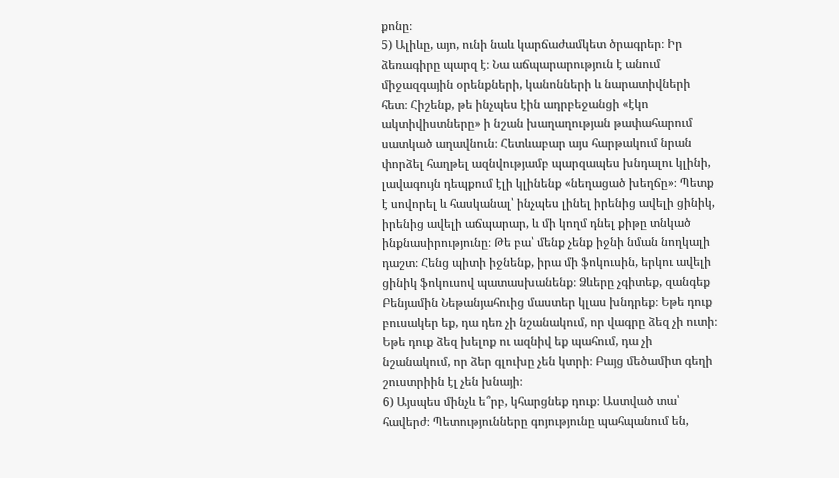քոնը։
5) Ալիևը, այո, ունի նաև կարճաժամկետ ծրագրեր։ Իր ձեռագիրը պարզ է։ Նա աճպարարություն է անում միջազգային օրենքների, կանոնների և նարատիվների հետ։ Հիշենք, թե ինչպես էին ադրբեջանցի «էկո ակտիվիստները» ի նշան խաղաղության թափահարում սատկած աղավնուն։ Հետևաբար այս հարթակում նրան փորձել հաղթել ազնվությամբ պարզապես խնդալու կլինի, լավագույն դեպքում էլի կլինենք «նեղացած խեղճը»։ Պետք է սովորել և հասկանալ՝ ինչպես լինել իրենից ավելի ցինիկ, իրենից ավելի աճպարար, և մի կողմ դնել քիթը տնկած ինքնասիրությունը։ Թե բա՝ մենք չենք իջնի նման նողկալի դաշտ։ Հենց պիտի իջնենք, իրա մի ֆոկուսին, երկու ավելի ցինիկ ֆոկուսով պատասխանենք։ Ձևերը չգիտեք, զանգեք Բենյամին Նեթանյահուից մաստեր կլաս խնդրեք։ Եթե դուք բուսակեր եք, դա դեռ չի նշանակում, որ վագրը ձեզ չի ուտի։ Եթե դուք ձեզ խելոք ու ազնիվ եք պահում, դա չի նշանակում, որ ձեր գլուխը չեն կտրի։ Բայց մեծամիտ գեղի շուստրիին էլ չեն խնայի։
6) Այսպես մինչև ե՞րբ, կհարցնեք դուք։ Աստված տա՝ հավերժ։ Պետությունները գոյությունը պահպանում են,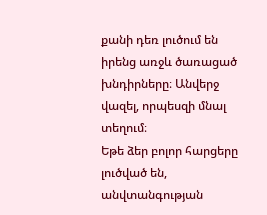քանի դեռ լուծում են իրենց առջև ծառացած խնդիրները։ Անվերջ վազել, որպեսզի մնալ տեղում։
Եթե ձեր բոլոր հարցերը լուծված են, անվտանգության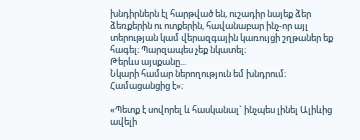խնդիրներն էլ հարթված են, ուշադիր նայեք ձեր ձեռքերին ու ոտքերին, հավանաբար ինչ-որ այլ տերության կամ վերազգային կառույցի շղթաներ եք հագել։ Պարզապես չեք նկատել։
Թերևս այսքանը...
Նկարի համար ներողություն եմ խնդրում։ Համացանցից է»։

«Պետք է սովորել և հասկանալ` ինչպես լինել Ալիևից ավելի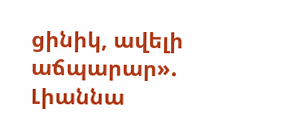ցինիկ, ավելի աճպարար». Լիաննա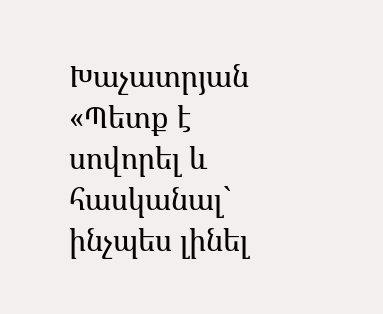Խաչատրյան
«Պետք է սովորել և հասկանալ` ինչպես լինել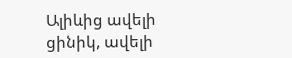Ալիևից ավելի ցինիկ, ավելի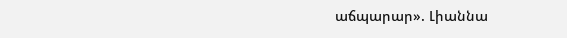աճպարար». Լիաննա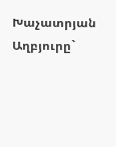Խաչատրյան
Աղբյուրը`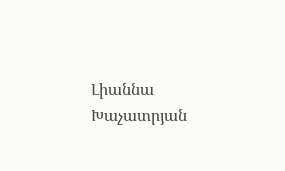Լիաննա Խաչատրյան